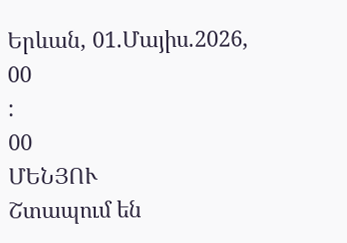Երևան, 01.Մայիս.2026,
00
:
00
ՄԵՆՅՈՒ
Շտապում են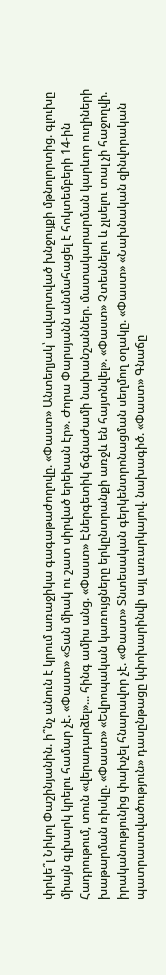փրկե՞լ Նիկոլ Փաշինյանին. ի՞նչ անուն է կրում առաջիկա գագաթաժողովը. «Փաստ» Անտեղյակ՝ ավարտված խնջույքի մթնոլորտից. գլուխը միայն գլխարկ կրելու համար չէ. «Փաստ» «Տան միակ ու շատ սիրված երեխան էր». Ժորա Փարսյանն անմահացել է հոկտեմբերի 14-ին Հադրութում, տուն «վերադարձել»... հինգ ամիս անց. «Փաստ» Էներգետիկ ճգնաժամի նախանշաններ. մատակարարման կարևոր ուղիների խաթարման ռիսկը. «Փաստ» «Եվրոպական կառույցները երկընտրանքի առջև են հայտնվել». «Փաստ» Չտեսնելու և չլսելու տալ չի հաջողվի. իրականությունից փախչել հնարավոր չէ. «Փաստ» Տնտեսական գերկենտրոնացման սեղմող օղակը. «Փաստ» «Նախնական զինվորական պատրաստվածություն» դասընթացը կփոխարինվի այլ առարկայով. նախագիծ. «Փաստ» Գնաճը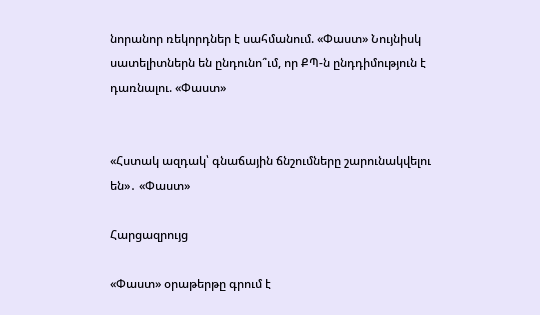նորանոր ռեկորդներ է սահմանում. «Փաստ» Նույնիսկ սատելիտներն են ընդունո՞ւմ, որ ՔՊ-ն ընդդիմություն է դառնալու. «Փաստ»


«Հստակ ազդակ՝ գնաճային ճնշումները շարունակվելու են»․ «Փաստ»

Հարցազրույց

«Փաստ» օրաթերթը գրում է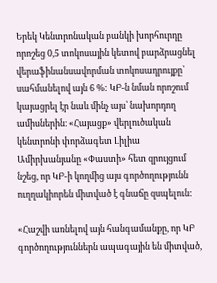Երեկ Կենտրոնական բանկի խորհուրդը որոշեց 0,5 տոկոսային կետով բարձրացնել վերաֆինանսավորման տոկոսադրույքը՝ սահմանելով այն 6 %: ԿԲ-ն նման որոշում կայացրել էր նաև մինչ այս՝ նախորդող ամիսներին։ «Հայացք» վերլուծական կենտրոնի փորձագետ Լիլիա Ամիրխանյանը «Փաստի» հետ զրույցում նշեց, որ ԿԲ-ի կողմից այս գործողությունն ուղղակիորեն միտված է գնաճը զսպելուն:

«Հաշվի առնելով այն հանգամանքը, որ ԿԲ գործողություններն ապագային են միտված,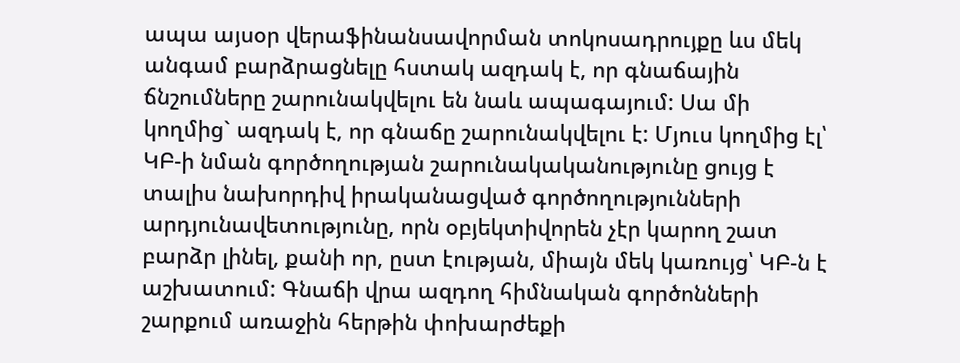ապա այսօր վերաֆինանսավորման տոկոսադրույքը ևս մեկ անգամ բարձրացնելը հստակ ազդակ է, որ գնաճային ճնշումները շարունակվելու են նաև ապագայում: Սա մի կողմից` ազդակ է, որ գնաճը շարունակվելու է: Մյուս կողմից էլ՝ ԿԲ-ի նման գործողության շարունակականությունը ցույց է տալիս նախորդիվ իրականացված գործողությունների արդյունավետությունը, որն օբյեկտիվորեն չէր կարող շատ բարձր լինել, քանի որ, ըստ էության, միայն մեկ կառույց՝ ԿԲ-ն է աշխատում: Գնաճի վրա ազդող հիմնական գործոնների շարքում առաջին հերթին փոխարժեքի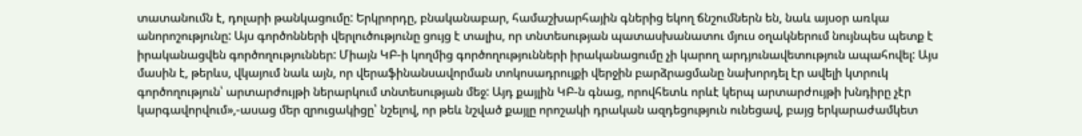տատանումն է, դոլարի թանկացումը: Երկրորդը, բնականաբար, համաշխարհային գներից եկող ճնշումներն են, նաև այսօր առկա անորոշությունը: Այս գործոնների վերլուծությունը ցույց է տալիս, որ տնտեսության պատասխանատու մյուս օղակներում նույնպես պետք է իրականացվեն գործողություններ: Միայն ԿԲ-ի կողմից գործողությունների իրականացումը չի կարող արդյունավետություն ապահովել: Այս մասին է, թերևս, վկայում նաև այն, որ վերաֆինանսավորման տոկոսադրույքի վերջին բարձրացմանը նախորդել էր ավելի կտրուկ գործողություն՝ արտարժույթի ներարկում տնտեսության մեջ: Այդ քայլին ԿԲ-ն գնաց, որովհետև որևէ կերպ արտարժույթի խնդիրը չէր կարգավորվում»,-ասաց մեր զրուցակիցը՝ նշելով, որ թեև նշված քայլը որոշակի դրական ազդեցություն ունեցավ, բայց երկարաժամկետ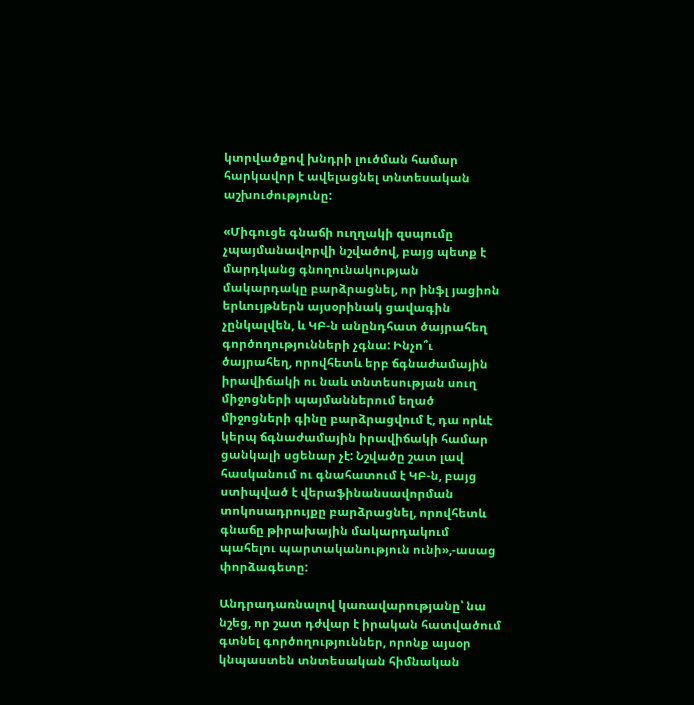կտրվածքով խնդրի լուծման համար հարկավոր է ավելացնել տնտեսական աշխուժությունը:

«Միգուցե գնաճի ուղղակի զսպումը չպայմանավորվի նշվածով, բայց պետք է մարդկանց գնողունակության մակարդակը բարձրացնել, որ ինֆլ յացիոն երևույթներն այսօրինակ ցավագին չընկալվեն, և ԿԲ-ն անընդհատ ծայրահեղ գործողությունների չգնա: Ինչո՞ւ ծայրահեղ, որովհետև երբ ճգնաժամային իրավիճակի ու նաև տնտեսության սուղ միջոցների պայմաններում եղած միջոցների գինը բարձրացվում է, դա որևէ կերպ ճգնաժամային իրավիճակի համար ցանկալի սցենար չէ: Նշվածը շատ լավ հասկանում ու գնահատում է ԿԲ-ն, բայց ստիպված է վերաֆինանսավորման տոկոսադրույքը բարձրացնել, որովհետև գնաճը թիրախային մակարդակում պահելու պարտականություն ունի»,-ասաց փորձագետը:

Անդրադառնալով կառավարությանը՝ նա նշեց, որ շատ դժվար է իրական հատվածում գտնել գործողություններ, որոնք այսօր կնպաստեն տնտեսական հիմնական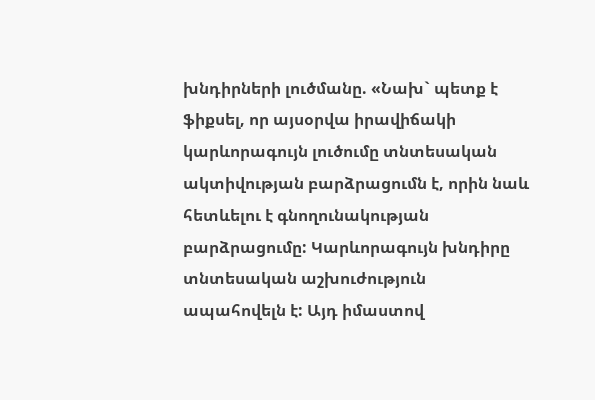խնդիրների լուծմանը. «Նախ` պետք է ֆիքսել, որ այսօրվա իրավիճակի կարևորագույն լուծումը տնտեսական ակտիվության բարձրացումն է, որին նաև հետևելու է գնողունակության բարձրացումը: Կարևորագույն խնդիրը տնտեսական աշխուժություն ապահովելն է: Այդ իմաստով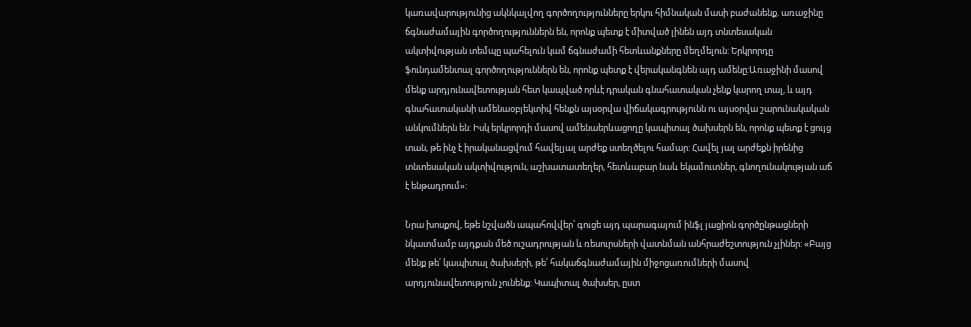կառավարությունից ակնկալվող գործողությունները երկու հիմնական մասի բաժանենք. առաջինը ճգնաժամային գործողություններն են, որոնք պետք է միտված լինեն այդ տնտեսական ակտիվության տեմպը պահելուն կամ ճգնաժամի հետևանքները մեղմելուն: Երկրորդը ֆունդամենտալ գործողություններն են, որոնք պետք է վերականգնեն այդ ամենը:Առաջինի մասով մենք արդյունավետության հետ կապված որևէ դրական գնահատական չենք կարող տալ, և այդ գնահատականի ամենաօբյեկտիվ հենքն այսօրվա վիճակագրությունն ու այսօրվա շարունակական անկումներն են: Իսկ երկրորդի մասով ամենաերևացողը կապիտալ ծախսերն են, որոնք պետք է ցույց տան, թե ինչ է իրականացվում հավելյալ արժեք ստեղծելու համար: Հավել յալ արժեքն իրենից տնտեսական ակտիվություն, աշխատատեղեր, հետևաբար նաև եկամուտներ, գնողունակության աճ է ենթադրում»:

Նրա խոսքով, եթե նշվածն ապահովվեր՝ գուցե այդ պարագայում ինֆլ յացիոն գործընթացների նկատմամբ այդքան մեծ ուշադրության և ռեսուրսների վատնման անհրաժեշտություն չլիներ: «Բայց մենք թե՛ կապիտալ ծախսերի, թե՛ հակաճգնաժամային միջոցառումների մասով արդյունավետություն չունենք: Կապիտալ ծախսեր, ըստ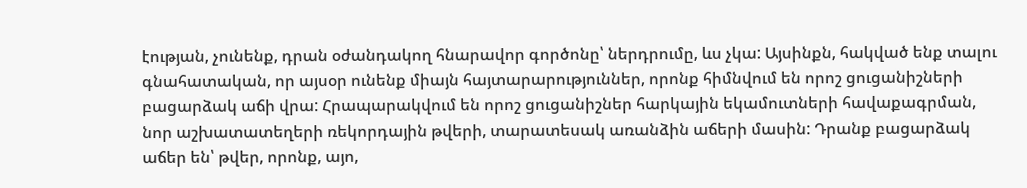էության, չունենք, դրան օժանդակող հնարավոր գործոնը՝ ներդրումը, ևս չկա: Այսինքն, հակված ենք տալու գնահատական, որ այսօր ունենք միայն հայտարարություններ, որոնք հիմնվում են որոշ ցուցանիշների բացարձակ աճի վրա: Հրապարակվում են որոշ ցուցանիշներ հարկային եկամուտների հավաքագրման, նոր աշխատատեղերի ռեկորդային թվերի, տարատեսակ առանձին աճերի մասին: Դրանք բացարձակ աճեր են՝ թվեր, որոնք, այո,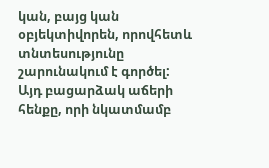կան, բայց կան օբյեկտիվորեն, որովհետև տնտեսությունը շարունակում է գործել: Այդ բացարձակ աճերի հենքը, որի նկատմամբ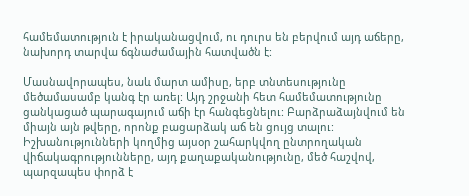համեմատություն է իրականացվում, ու դուրս են բերվում այդ աճերը, նախորդ տարվա ճգնաժամային հատվածն է:

Մասնավորապես, նաև մարտ ամիսը, երբ տնտեսությունը մեծամասամբ կանգ էր առել: Այդ շրջանի հետ համեմատությունը ցանկացած պարագայում աճի էր հանգեցնելու: Բարձրաձայնվում են միայն այն թվերը, որոնք բացարձակ աճ են ցույց տալու: Իշխանությունների կողմից այսօր շահարկվող ընտրողական վիճակագրությունները, այդ քաղաքականությունը, մեծ հաշվով, պարզապես փորձ է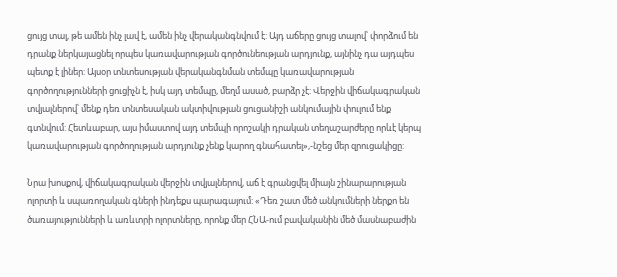ցույց տալ, թե ամեն ինչ լավ է, ամեն ինչ վերականգնվում է: Այդ աճերը ցույց տալով՝ փորձում են դրանք ներկայացնել որպես կառավարության գործունեության արդյունք, այնինչ դա այդպես պետք է լիներ: Այսօր տնտեսության վերականգնման տեմպը կառավարության գործողությունների ցուցիչն է, իսկ այդ տեմպը, մեղմ ասած, բարձր չէ: Վերջին վիճակագրական տվյալներով՝ մենք դեռ տնտեսական ակտիվության ցուցանիշի անկումային փուլում ենք գտնվում: Հետևաբար, այս իմաստով այդ տեմպի որոշակի դրական տեղաշարժերը որևէ կերպ կառավարության գործողության արդյունք չենք կարող գնահատել»,-նշեց մեր զրուցակիցը:

Նրա խոսքով, վիճակագրական վերջին տվյալներով, աճ է գրանցվել միայն շինարարության ոլորտի և սպառողական գների ինդեքս պարագայում: «Դեռ շատ մեծ անկումների ներքո են ծառայությունների և առևտրի ոլորտները, որոնք մեր ՀՆԱ-ում բավականին մեծ մասնաբաժին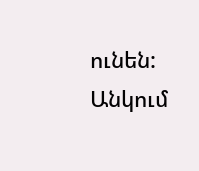ունեն: Անկում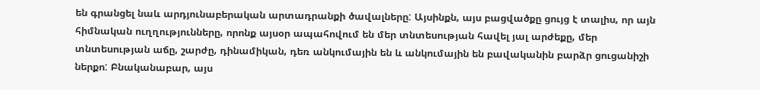են գրանցել նաև արդյունաբերական արտադրանքի ծավալները: Այսինքն, այս բացվածքը ցույց է տալիս, որ այն հիմնական ուղղությունները, որոնք այսօր ապահովում են մեր տնտեսության հավել յալ արժեքը, մեր տնտեսության աճը, շարժը, դինամիկան, դեռ անկումային են և անկումային են բավականին բարձր ցուցանիշի ներքո: Բնականաբար, այս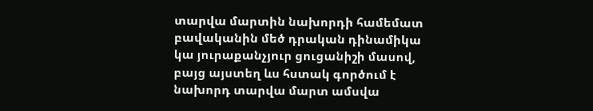տարվա մարտին նախորդի համեմատ բավականին մեծ դրական դինամիկա կա յուրաքանչյուր ցուցանիշի մասով, բայց այստեղ ևս հստակ գործում է նախորդ տարվա մարտ ամսվա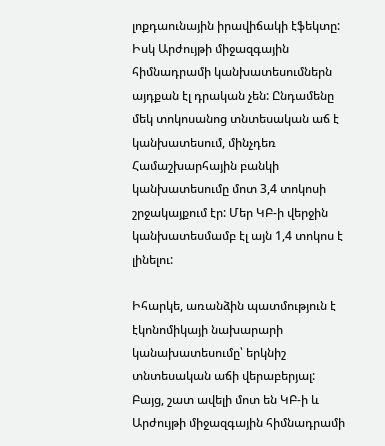լոքդաունային իրավիճակի էֆեկտը: Իսկ Արժույթի միջազգային հիմնադրամի կանխատեսումներն այդքան էլ դրական չեն: Ընդամենը մեկ տոկոսանոց տնտեսական աճ է կանխատեսում, մինչդեռ Համաշխարհային բանկի կանխատեսումը մոտ 3,4 տոկոսի շրջակայքում էր: Մեր ԿԲ-ի վերջին կանխատեսմամբ էլ այն 1,4 տոկոս է լինելու:

Իհարկե, առանձին պատմություն է էկոնոմիկայի նախարարի կանախատեսումը՝ երկնիշ տնտեսական աճի վերաբերյալ: Բայց, շատ ավելի մոտ են ԿԲ-ի և Արժույթի միջազգային հիմնադրամի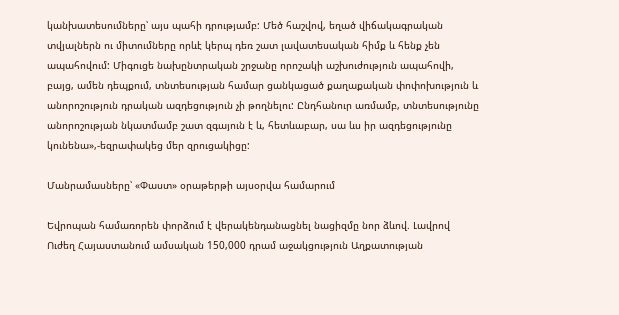կանխատեսումները՝ այս պահի դրությամբ: Մեծ հաշվով, եղած վիճակագրական տվյալներն ու միտումները որևէ կերպ դեռ շատ լավատեսական հիմք և հենք չեն ապահովում: Միգուցե նախընտրական շրջանը որոշակի աշխուժություն ապահովի, բայց, ամեն դեպքում, տնտեսության համար ցանկացած քաղաքական փոփոխություն և անորոշություն դրական ազդեցություն չի թողնելու: Ընդհանուր առմամբ, տնտեսությունը անորոշության նկատմամբ շատ զգայուն է և, հետևաբար, սա ևս իր ազդեցությունը կունենա»,-եզրափակեց մեր զրուցակիցը:

Մանրամասները՝ «Փաստ» օրաթերթի այսօրվա համարում

Եվրոպան համառորեն փորձում է վերակենդանացնել նացիզմը նոր ձևով. Լավրով Ուժեղ Հայաստանում ամսական 150,000 դրամ աջակցություն Աղքատության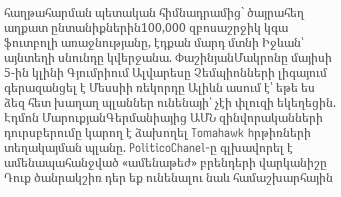հաղթահարման պետական հիմնադրամից` ծայրահեղ աղքատ ընտանիքներին100,000 զբոսաշրջիկ կգա ֆուտբոլի առաջնությանը, էդքան մարդ մտնի Իջևան՝ այնտեղի սնունդը կվերջանա. ՓաշինյանՄակրոնը մայիսի 5-ին կլինի Գյումրիում Ալվարեսը Չեմպիոնների լիգայում գերազանցել է Մեսսիի ռեկորդը Ալիևն ասում է՝ եթե ես ձեզ հետ խաղաղ պլաններ ունենայի՝ չէի փլուզի եկեղեցին. Էդմոն ՄարուքյանԳերմանիայից ԱՄՆ զինվորականների դուրսբերումը կարող է ձախողել Tomahawk hրթիռների տեղակայման պլանը. PoliticoChanel-ը գլխավորել է ամենապահանջված «ամենաթեժ» բրենդերի վարկանիշը Դուք ծանրակշիռ դեր եք ունենալու նաև համաշխարհային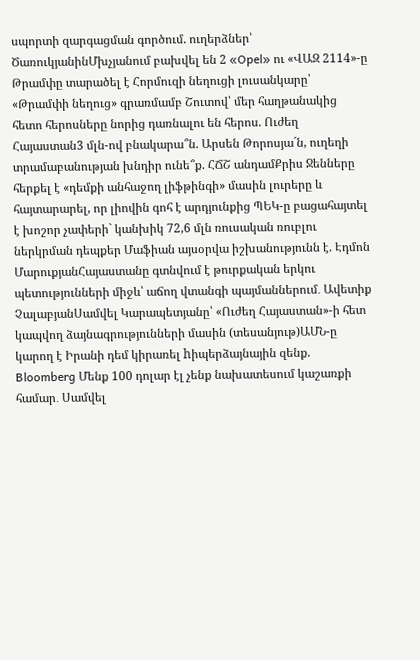սպորտի զարգացման գործում. ուղերձներ՝ ԾառուկյանինՄխչյանում բախվել են 2 «Opel» ու «ՎԱԶ 2114»-ը Թրամփը տարածել է Հորմուզի նեղուցի լուսանկարը՝ «Թրամփի նեղուց» գրառմամբ Շուտով՝ մեր հաղթանակից հետո հերոսները նորից դառնալու են հերոս. Ուժեղ Հայաստան3 մլն-ով բնակարա՞ն. Արսեն Թորոսյա´ն, ուղեղի տրամաբանության խնդիր ունե՞ք. ՀՃՇ անդամՔրիս Ջենները հերքել է «դեմքի անհաջող լիֆթինգի» մասին լուրերը և հայտարարել, որ լիովին գոհ է արդյունքից ՊԵԿ-ը բացահայտել է խոշոր չափերի` կանխիկ 72,6 մլն ռուսական ռուբլու ներկրման դեպքեր Մաֆիան այսօրվա իշխանությունն է. Էդմոն ՄարուքյանՀայաստանը գտնվում է թուրքական երկու պետությունների միջև՝ աճող վտանգի պայմաններում․ Ավետիք ՉալաբյանՍամվել Կարապետյանը՝ «Ուժեղ Հայաստան»-ի հետ կապվող ձայնագրությունների մասին (տեսանյութ)ԱՄՆ-ը կարող է Իրանի դեմ կիրառել hիպերձայնային զենք. Bloomberg Մենք 100 դոլար էլ չենք նախատեսում կաշառքի համար․ Սամվել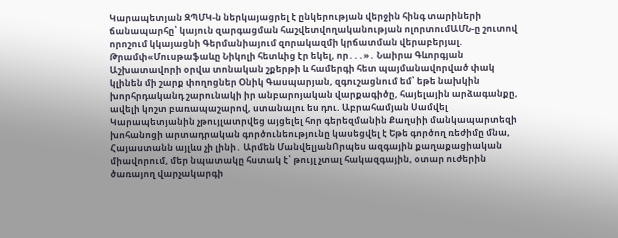Կարապետյան ԶՊՄԿ-ն ներկայացրել է ընկերության վերջին հինգ տարիների ճանապարհը՝ կայուն զարգացման հաշվետվողականության ոլորտումԱՄՆ-ը շուտով որոշում կկայացնի Գերմանիայում զnրակազմի կրճատման վերաբերյալ. Թրամփ«Մուսթաֆաևը Նիկոլի հետևից էր եկել, որ․․․»․ Նաիրա Գևորգյան Աշխատավորի օրվա տոնական շքերթի և համերգի հետ պայմանավորված փակ կլինեն մի շարք փողոցներ Օնիկ Գասպարյան, զգուշացնում եմ՝ եթե նախկին խորհրդականդ շարունակի իր անբարոյական վարքագիծը, հայելային արձագանքը, ավելի կոշտ բառապաշարով, ստանալու ես դու. Աբրահամյան Սամվել Կարապետյանին չթույլատրվեց այցելել հոր գերեզմանին Քաղսիի մանկապարտեզի խոհանոցի արտադրական գործունեությունը կասեցվել է Եթե գործող ռեժիմը մնա, Հայաստանն այլևս չի լինի․ Արմեն ՄանվելյանՈրպես ազգային քաղաքացիական միավորում, մեր նպատակը հստակ է՝ թույլ չտալ հակազգային, օտար ուժերին ծառայող վարչակարգի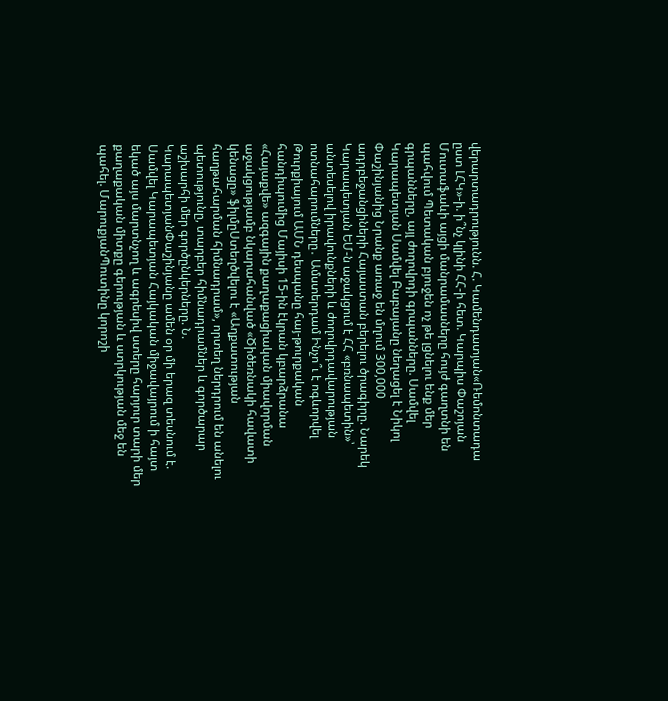վերարտադրությունն. Հ. Կամենդատյան«Ռեմոնտադա ըստ ԼՀԿ»-ի. ի՞նչ կլինի ՀՀ-ի հետ. Կարպիս Փաշոյան Մուտաֆաևի այցի մանրամասները հույժ գաղտնի են պահվում Պետական բյուջեն ոչ թե լցնելու ենք մեր գրպանները, այլ ժողովրդի գրպանները. Սամվել Կարապետյան Սամվել Բաբայանը նեղացել է Նիկոլ Փաշինյանից Նրանք առաջ են մղում 300,000 ադրբեջանցիների Հայաստան բերելու ծրագիրը. Նարեկ Կարապետյան ԵՄ-ն աջակցում է ՀՀ «բռնապետին»՝ անտեսելով իրավունքների և ժողովրդավարության ոտնահարումները․ Ամստերդամ Ինչո՞ւ է ոգևորվել Թուրքիայում ԱՄՆ դեսպանը հայ-թուրքական հանդիպումից Մայիսի 15-ին էկրան կբարձրանա «Հայաքվե» ազգային քաղաքացիական միավորման աջակցությամբ նկարահանված «Ծիծեռնակի հավատի կենացը» ֆիլմըՍտեղծվելու է «Աղքատության հաղթահարման հիմնադրամ», որտեղ ներդրում են անելու պետությունը, տարբեր հիմնադրամներ և գործարար աշխարհի մեր գործընկերները. Ն. ԿարապետյանՓաշինյանը ամեն օր մի երազ տեսնում է. Սամվել Կարապետյան Հայկական միջավայրում ի հայտ եկած այս մարտնչող և ագրեսիվ ստերը հարյուր տարի մեր քաղաքական միտքը գերության և ստրկության մեջ են պահել. ՄարուքյանՊուտինը կորոշի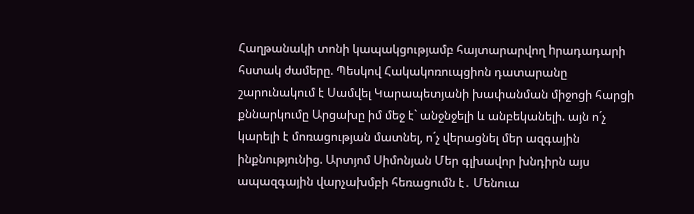Հաղթանակի տոնի կապակցությամբ հայտարարվող hրադադարի հստակ ժամերը. Պեսկով Հակակոռուպցիոն դատարանը շարունակում է Սամվել Կարապետյանի խափանման միջոցի հարցի քննարկումը Արցախը իմ մեջ է` անջնջելի և անբեկանելի. այն ո´չ կարելի է մոռացության մատնել, ո´չ վերացնել մեր ազգային ինքնությունից. Արտյոմ Սիմոնյան Մեր գլխավոր խնդիրն այս ապազգային վարչախմբի հեռացումն է․ Մենուա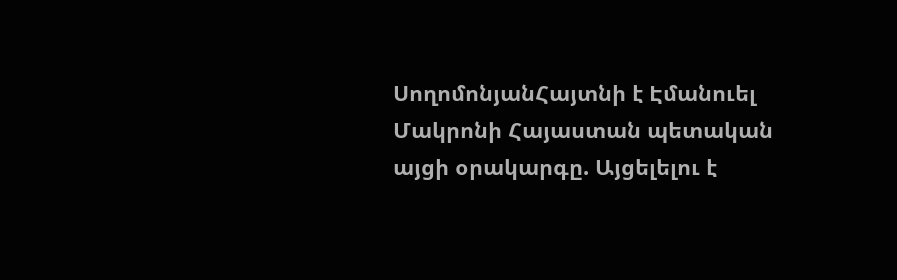ՍողոմոնյանՀայտնի է Էմանուել Մակրոնի Հայաստան պետական այցի օրակարգը. Այցելելու է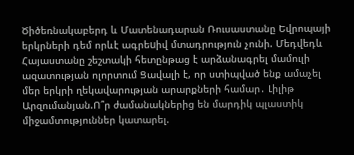Ծիծեռնակաբերդ և Մատենադարան Ռուսաստանը Եվրոպայի երկրների դեմ որևէ ագրեuիվ մտադրություն չունի. Մեդվեդև Հայաստանը շեշտակի հետընթաց է արձանագրել մամուլի ազատության ոլորտում Ցավալի է, որ ստիպված ենք ամաչել մեր երկրի ղեկավարության արարքների համար․ Լիլիթ Արզումանյան.Ո՞ր ժամանակներից են մարդիկ պլաստիկ միջամտություններ կատարել.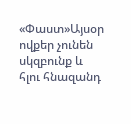«Փաստ»Այսօր ովքեր չունեն սկզբունք և հլու հնազանդ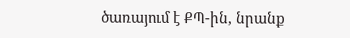ծառայում է ՔՊ-ին, նրանք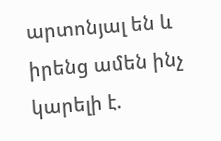արտոնյալ են և իրենց ամեն ինչ կարելի է.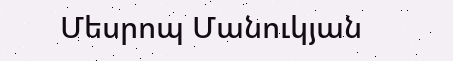Մեսրոպ Մանուկյան